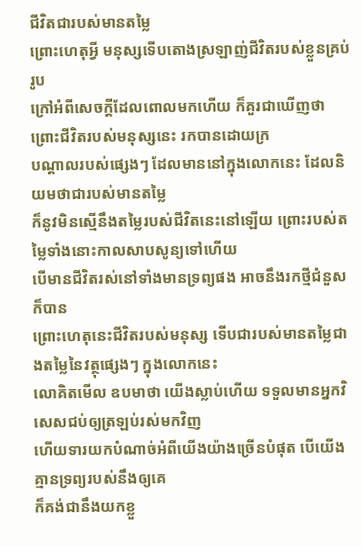ជីវិតជារបស់មានតម្លៃ
ព្រោះហេតុអ្វី មនុស្សទើបតោងស្រឡាញ់ជីវិតរបស់ខ្លួនគ្រប់រូប
ក្រៅអំពីសេចក្ដីដែលពោលមកហើយ ក៏គួរជាឃើញថា ព្រោះជីវិតរបស់មនុស្សនេះ រកបានដោយក្រ
បណ្ដាលរបស់ផ្សេងៗ ដែលមាននៅក្នុងលោកនេះ ដែលនិយមថាជារបស់មានតម្លៃ
ក៏នូវមិនស្មើនឹងតម្លៃរបស់ជីវិតនេះនៅឡើយ ព្រោះរបស់តម្លៃទាំងនោះកាលសាបសូន្យទៅហើយ
បើមានជីវិតរស់នៅទាំងមានទ្រព្យផង អាចនឹងរកថ្មីជំនួសក៏បាន
ព្រោះហេតុនេះជីវិតរបស់មនុស្ស ទើបជារបស់មានតម្លៃជាងតម្លៃនៃវត្ថុផ្សេងៗ ក្នុងលោកនេះ
លោគិតមើល ឧបមាថា យើងស្លាប់ហើយ ទទួលមានអ្នកវិសេសជប់ឲ្យត្រឡប់រស់មកវិញ
ហើយទារយកបំណាច់អំពីយើងយ៉ាងច្រើនបំផុត បើយើងគ្មានទ្រព្យរបស់នឹងឲ្យគេ
ក៏គង់ជានឹងយកខ្លួ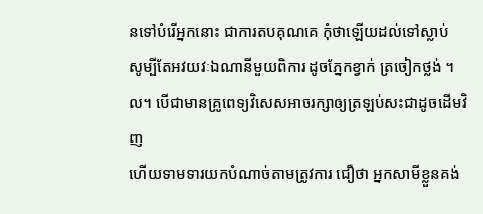នទៅបំរើអ្នកនោះ ជាការតបគុណគេ កុំថាឡើយដល់ទៅស្លាប់
សូម្បីតែអវយវៈឯណានីមួយពិការ ដូចភ្នែកខ្វាក់ ត្រចៀកថ្លង់ ។ល។ បើជាមានគ្រូពេទ្យវិសេសអាចរក្សាឲ្យត្រឡប់សះជាដូចដើមវិញ
ហើយទាមទារយកបំណាច់តាមត្រូវការ ជឿថា អ្នកសាមីខ្លួនគង់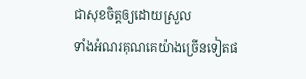ជាសុខចិត្តឲ្យដោយស្រួល
ទាំងអំណរគុណគេយ៉ាងច្រើនទៀតផ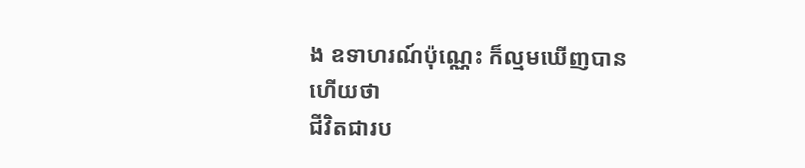ង ឧទាហរណ៍ប៉ុណ្ណេះ ក៏ល្មមឃើញបានហើយថា
ជីវិតជារប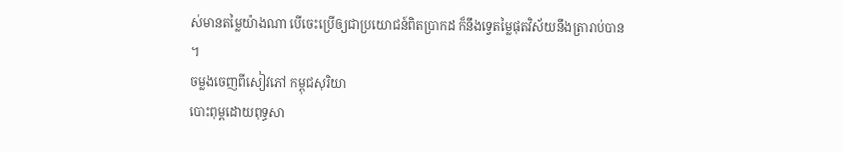ស់មានតម្លៃយ៉ាងណា បើចេះប្រើឲ្យជាប្រយោជន៍ពិតប្រាកដ ក៏នឹងទ្វេតម្លៃផុតវិស័យនឹងត្រារាប់បាន
។
ចម្លងចេញពីសៀវភៅ កម្ពុជសុរិយា
បោះពុម្ពដោយពុទ្ធសា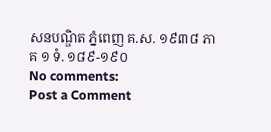សនបណ្ឌិត ភ្នំពេញ គ.ស. ១៩៣៨ ភាគ ១ ទំ. ១៨៩-១៩០
No comments:
Post a Comment